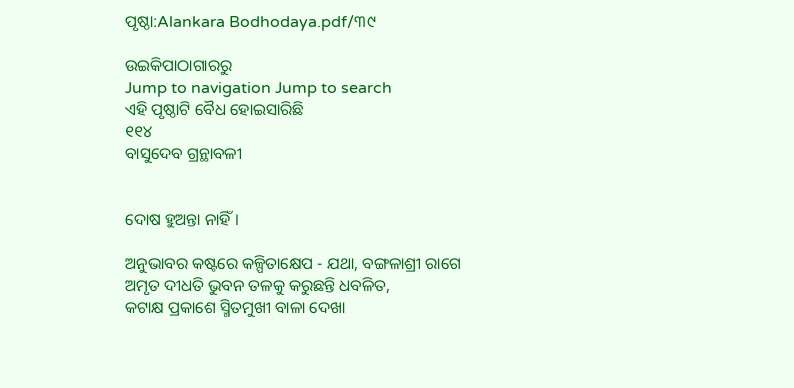ପୃଷ୍ଠା:Alankara Bodhodaya.pdf/୩୯

ଉଇକିପାଠାଗାର‌ରୁ
Jump to navigation Jump to search
ଏହି ପୃଷ୍ଠାଟି ବୈଧ ହୋଇସାରିଛି
୧୧୪
ବାସୁଦେବ ଗ୍ରନ୍ଥାବଳୀ


ଦୋଷ ହୁଅନ୍ତା ନାହିଁ ।

ଅନୁଭାବର କଷ୍ଟରେ କଳ୍ପିତାକ୍ଷେପ - ଯଥା, ବଙ୍ଗଳାଶ୍ରୀ ରାଗେ
ଅମୃତ ଦୀଧତି ଭୁବନ ତଳକୁ କରୁଛନ୍ତି ଧବଳିତ,
କଟାକ୍ଷ ପ୍ରକାଶେ ସ୍ମିତମୁଖୀ ବାଳା ଦେଖା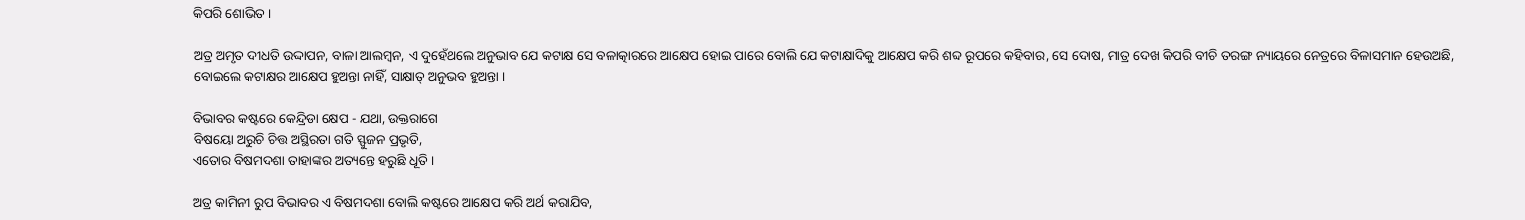କିପରି ଶୋଭିତ ।

ଅତ୍ର ଅମୃତ ଦୀଧତି ଉଦ୍ଦାପନ, ବାଳା ଆଲମ୍ବନ, ଏ ଦୁହେଁଥଲେ ଅନୁଭାବ ଯେ କଟାକ୍ଷ ସେ ବଳାତ୍କାରରେ ଆକ୍ଷେପ ହୋଇ ପାରେ ବୋଲି ଯେ କଟାକ୍ଷାଦିକୁ ଆକ୍ଷେପ କରି ଶବ୍ଦ ରୂପରେ କହିବାର, ସେ ଦୋଷ, ମାତ୍ର ଦେଖ କିପରି ବୀଚି ତରଙ୍ଗ ନ୍ୟାୟରେ ନେତ୍ରରେ ବିଳାସମାନ ହେଉଅଛି, ବୋଇଲେ କଟାକ୍ଷର ଆକ୍ଷେପ ହୁଅନ୍ତା ନାହିଁ, ସାକ୍ଷାତ୍ ଅନୁଭବ ହୁଅନ୍ତା ।

ବିଭାବର କଷ୍ଟରେ କେନ୍ଦ୍ରିଡା କ୍ଷେପ - ଯଥା, ଉକ୍ତରାଗେ
ବିଷୟୋ ଅରୁଚି ଚିତ୍ତ ଅସ୍ଥିରତା ଗତି ସ୍ଫୁଜନ ପ୍ରଭୃତି,
ଏତୋର ବିଷମଦଶା ତାହାଙ୍କର ଅତ୍ୟନ୍ତେ ହରୁଛି ଧୂତି ।

ଅତ୍ର କାମିନୀ ରୁପ ବିଭାବର ଏ ବିଷମଦଶା ବୋଲି କଷ୍ଟରେ ଆକ୍ଷେପ କରି ଅର୍ଥ କରାଯିବ,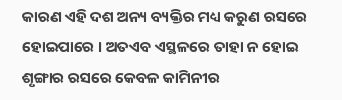କାରଣ ଏହି ଦଶ ଅନ୍ୟ ବ୍ୟକ୍ତିର ମଧ୍ୟ କରୁଣ ରସରେ ହୋଇପାରେ । ଅତଏବ ଏସ୍ଥଳରେ ତାହା ନ ହୋଇ ଶୃଙ୍ଗାର ରସରେ କେବଳ କାମିନୀର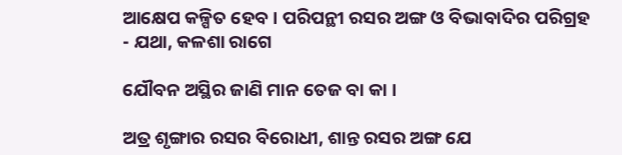ଆକ୍ଷେପ କଳ୍ପିତ ହେବ । ପରିପନ୍ଥୀ ରସର ଅଙ୍ଗ ଓ ବିଭାବାଦିର ପରିଗ୍ରହ - ଯଥା, କଳଶା ରାଗେ

ଯୌବନ ଅସ୍ଥିର ଜାଣି ମାନ ତେଜ ବା କା ।

ଅତ୍ର ଶୃଙ୍ଗାର ରସର ବିରୋଧୀ, ଶାନ୍ତ ରସର ଅଙ୍ଗ ଯେ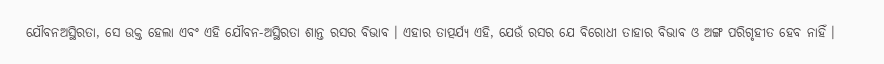ଯୌବନଅସ୍ଥିରତା, ସେ ଉକ୍ତ ହେଲା ଏବଂ ଏହି ଯୌବନ-ଅସ୍ଥିରତା ଶାନ୍ତ ରସର ବିଭାବ । ଏହାର ତାତ୍ପର୍ଯ୍ୟ ଏହି, ଯେଉଁ ରସର ଯେ ବିରୋଧୀ ତାହାର ବିଭାବ ଓ ଅଙ୍ଗ ପରିଗୃହୀତ ହେବ ନାହିଁ ।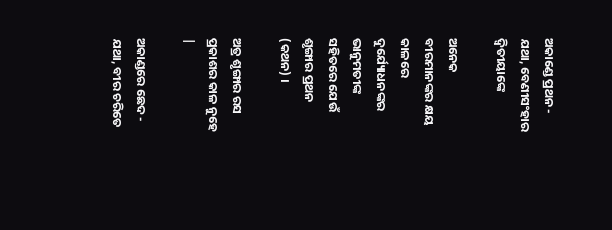ଅକାଣ୍ଡେ ପ୍ରଥନ - ଯଥା, ବେଣୀସଂହାର ଦ୍ବିତୀୟାଙ୍କେ

ଅନେକ ବୀରମାନଙ୍କର କ୍ଷୟ କାଳରେ ଦୁର୍ଯ୍ୟୋଧନଙ୍କର ଭାନୁମତୀଙ୍କ ସହିତରେ ଯେଉଁ ଶୃଙ୍ଗାର ପ୍ରଥନ (କଥନ) ।

ଅତ୍ର ଶୃଙ୍ଗାର ରସ ପ୍ରକାଶର କାଳ ନୁହେ |

ଅକାଣ୍ଡରେ ଛେଦ - ଯଥା, ବୀର ଚରିତେ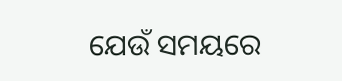ଯେଉଁ ସମୟରେ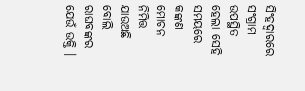ସିଂହଦ୍ବାରରେ ସଂଗ୍ରାମ ଉପସ୍ଥିତ ହେଲା ସେହି ସମୟରେ କଙ୍କଣ ମୋଚନ ନିମିତ୍ତ ଯାଉଅଛି ବୋଲି ରାଘବଙ୍କର ଯେଉଁ ଉକ୍ତି ।